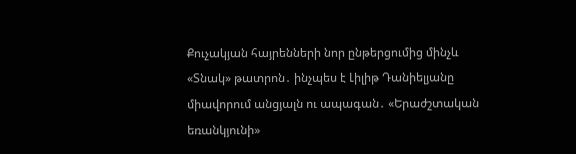Քուչակյան հայրենների նոր ընթերցումից մինչև «Տնակ» թատրոն․ ինչպես է Լիլիթ Դանիելյանը միավորում անցյալն ու ապագան․ «Երաժշտական եռանկյունի»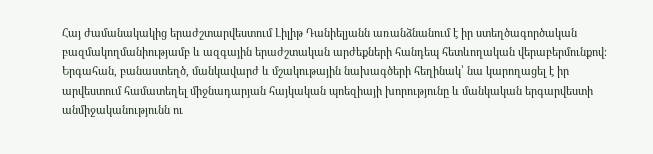Հայ ժամանակակից երաժշտարվեստում Լիլիթ Դանիելյանն առանձնանում է իր ստեղծագործական բազմակողմանիությամբ և ազգային երաժշտական արժեքների հանդեպ հետևողական վերաբերմունքով։ Երգահան, բանաստեղծ, մանկավարժ և մշակութային նախագծերի հեղինակ՝ նա կարողացել է իր արվեստում համատեղել միջնադարյան հայկական պոեզիայի խորությունը և մանկական երգարվեստի անմիջականությունն ու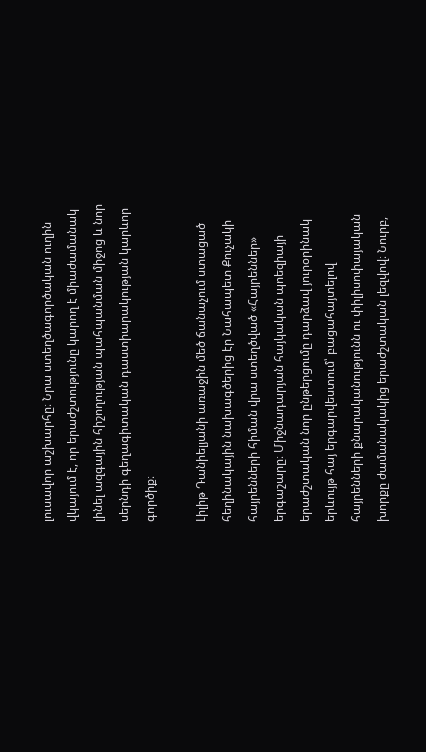լուսավոր աշխարհը։ Նրա ստեղծագործական ուղին վկայում է, որ երաժշտությունը կարող է միաժամանակ լինել ազգային հիշողության պահպանման միջոց և նոր սերնդի գեղագիտական դաստիարակության կարևոր գործիք։

Լիլիթ Դանիելյանի առաջին մեծ ճանաչում ստացած հեղինակային նախագծերից էր Նահապետ Քուչակի հայրենների հիման վրա ստեղծված «Հայրեններ» երգաշարը։ Միջնադարյան հայկական պոեզիայի երաժշտական նոր ընթերցումը դարձավ յուրօրինակ երևույթ հայ երգարվեստում՝ բացահայտելով հայրենների քնարականությունն ու փիլիսոփայական խորքը ժամանակակից երաժշտական լեզվով։ Նուրբ,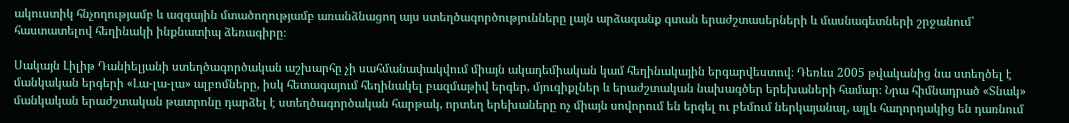ակուստիկ հնչողությամբ և ազգային մտածողությամբ առանձնացող այս ստեղծագործությունները լայն արձագանք գտան երաժշտասերների և մասնագետների շրջանում՝ հաստատելով հեղինակի ինքնատիպ ձեռագիրը։

Սակայն Լիլիթ Դանիելյանի ստեղծագործական աշխարհը չի սահմանափակվում միայն ակադեմիական կամ հեղինակային երգարվեստով։ Դեռևս 2005 թվականից նա ստեղծել է մանկական երգերի «Լա-լա-լա» ալբոմները, իսկ հետագայում հեղինակել բազմաթիվ երգեր, մյուզիքլներ և երաժշտական նախագծեր երեխաների համար։ Նրա հիմնադրած «Տնակ» մանկական երաժշտական թատրոնը դարձել է ստեղծագործական հարթակ, որտեղ երեխաները ոչ միայն սովորում են երգել ու բեմում ներկայանալ, այլև հաղորդակից են դառնում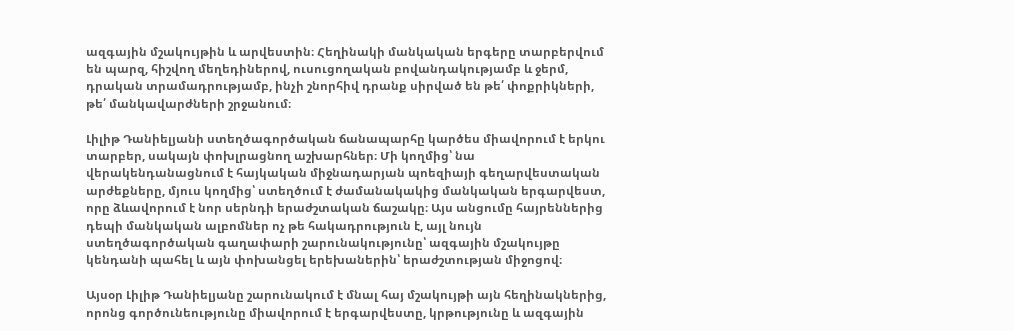ազգային մշակույթին և արվեստին։ Հեղինակի մանկական երգերը տարբերվում են պարզ, հիշվող մեղեդիներով, ուսուցողական բովանդակությամբ և ջերմ, դրական տրամադրությամբ, ինչի շնորհիվ դրանք սիրված են թե՛ փոքրիկների, թե՛ մանկավարժների շրջանում։

Լիլիթ Դանիելյանի ստեղծագործական ճանապարհը կարծես միավորում է երկու տարբեր, սակայն փոխլրացնող աշխարհներ։ Մի կողմից՝ նա վերակենդանացնում է հայկական միջնադարյան պոեզիայի գեղարվեստական արժեքները, մյուս կողմից՝ ստեղծում է ժամանակակից մանկական երգարվեստ, որը ձևավորում է նոր սերնդի երաժշտական ճաշակը։ Այս անցումը հայրեններից դեպի մանկական ալբոմներ ոչ թե հակադրություն է, այլ նույն ստեղծագործական գաղափարի շարունակությունը՝ ազգային մշակույթը կենդանի պահել և այն փոխանցել երեխաներին՝ երաժշտության միջոցով։

Այսօր Լիլիթ Դանիելյանը շարունակում է մնալ հայ մշակույթի այն հեղինակներից, որոնց գործունեությունը միավորում է երգարվեստը, կրթությունը և ազգային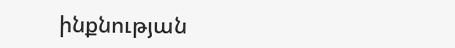ինքնության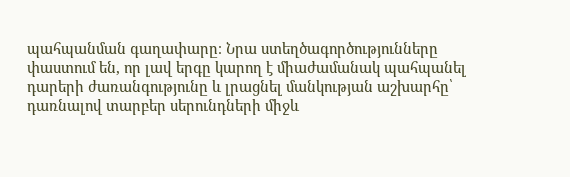պահպանման գաղափարը։ Նրա ստեղծագործությունները փաստում են, որ լավ երգը կարող է միաժամանակ պահպանել դարերի ժառանգությունը և լրացնել մանկության աշխարհը՝ դառնալով տարբեր սերունդների միջև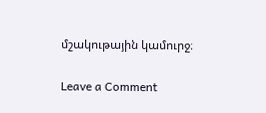մշակութային կամուրջ։

Leave a Comment